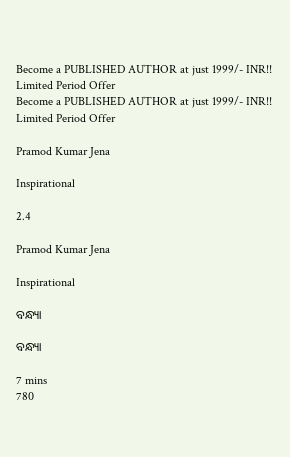Become a PUBLISHED AUTHOR at just 1999/- INR!! Limited Period Offer
Become a PUBLISHED AUTHOR at just 1999/- INR!! Limited Period Offer

Pramod Kumar Jena

Inspirational

2.4

Pramod Kumar Jena

Inspirational

ବନ୍ଧ୍ୟା

ବନ୍ଧ୍ୟା

7 mins
780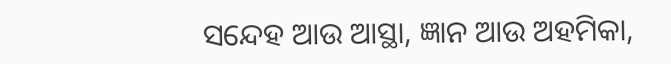ସନ୍ଦେହ ଆଉ ଆସ୍ଥା, ଜ୍ଞାନ ଆଉ ଅହମିକା,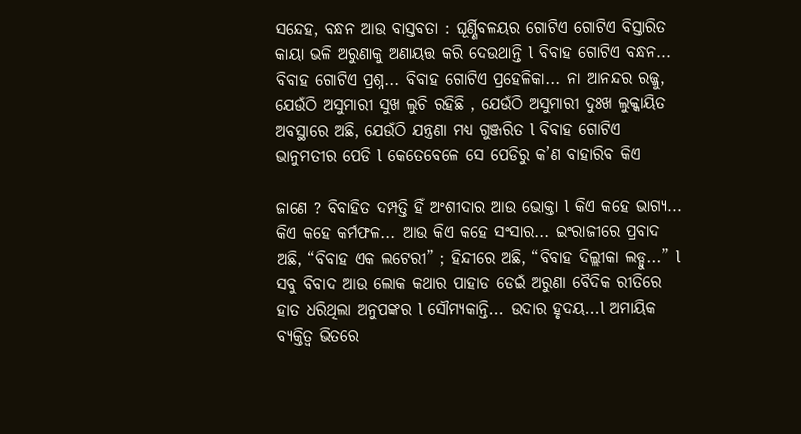ସନ୍ଦେହ, ବନ୍ଧନ ଆଉ ବାସ୍ତବତା : ଘୂର୍ଣ୍ଣିବଳୟର ଗୋଟିଏ ଗୋଟିଏ ବିସ୍ତାରିତ କାୟା ଭଳି ଅରୁଣାକୁ ଅଣାୟତ୍ତ କରି ଦେଉଥାନ୍ତି l ବିବାହ ଗୋଟିଏ ବନ୍ଧନ... ବିବାହ ଗୋଟିଏ ପ୍ରଶ୍ନ... ବିବାହ ଗୋଟିଏ ପ୍ରହେଳିକା... ନା ଆନନ୍ଦର ରଜ୍ଜୁ, ଯେଉଁଠି ଅସୁମାରୀ ସୁଖ ଲୁଚି ରହିଛି , ଯେଉଁଠି ଅସୁମାରୀ ଦୁଃଖ ଲୁକ୍କାୟିତ ଅବସ୍ଥାରେ ଅଛି, ଯେଉଁଠି ଯନ୍ତ୍ରଣା ମଧ୍ୟ ଗୁଞ୍ଜରିତ l ବିବାହ ଗୋଟିଏ ଭାନୁମତୀର ପେଡି l କେତେବେଳେ ସେ ପେଡିରୁ କ’ଣ ବାହାରିବ କିଏ

ଜାଣେ ? ବିବାହିତ ଦମ୍ପତ୍ତି ହିଁ ଅଂଶୀଦାର ଆଉ ଭୋକ୍ତା l କିଏ କହେ ଭାଗ୍ୟ... କିଏ କହେ କର୍ମଫଳ... ଆଉ କିଏ କହେ ସଂସାର... ଇଂରାଜୀରେ ପ୍ରବାଦ ଅଛି, “ବିବାହ ଏକ ଲଟେରୀ” ; ହିନ୍ଦୀରେ ଅଛି, “ବିବାହ ଦିଲ୍ଲୀକା ଲଡ୍ଡୁ...” l ସବୁ ବିବାଦ ଆଉ ଲୋକ କଥାର ପାହାଡ ଡେଇଁ ଅରୁଣା ବୈଦିକ ରୀତିରେ ହାତ ଧରିଥିଲା ଅନୁପଙ୍କର l ସୌମ୍ୟକାନ୍ତି... ଉଦାର ହୃଦୟ...l ଅମାୟିକ ବ୍ୟକ୍ତିତ୍ୱ ଭିତରେ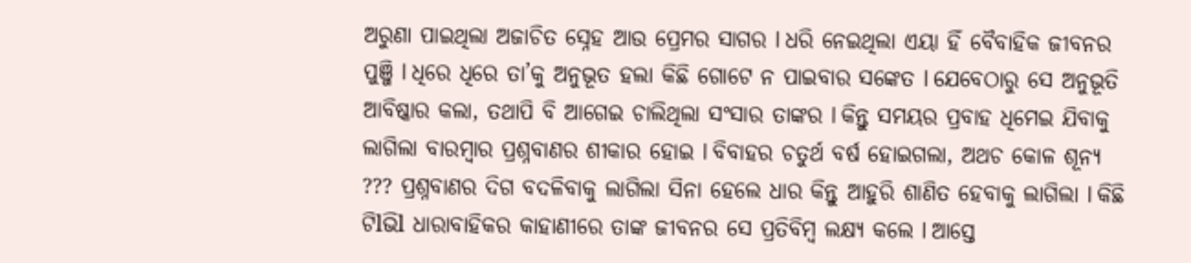ଅରୁଣା ପାଇଥିଲା ଅଜାଚିତ ସ୍ନେହ ଆଉ ପ୍ରେମର ସାଗର l ଧରି ନେଇଥିଲା ଏୟା ହିଁ ବୈବାହିକ ଜୀବନର ପୁଞ୍ଜି l ଧିରେ ଧିରେ ତା’କୁ ଅନୁଭୂତ ହଲା କିଛି ଗୋଟେ ନ ପାଇବାର ସଙ୍କେତ l ଯେବେଠାରୁ ସେ ଅନୁଭୂତି ଆବିଷ୍କାର କଲା, ତଥାପି ବି ଆଗେଇ ଚାଲିଥିଲା ସଂସାର ତାଙ୍କର l କିନ୍ତୁ ସମୟର ପ୍ରବାହ ଧିମେଇ ଯିବାକୁ ଲାଗିଲା ବାରମ୍ବାର ପ୍ରଶ୍ନବାଣର ଶୀକାର ହୋଇ l ବିବାହର ଚତୁର୍ଥ ବର୍ଷ ହୋଇଗଲା, ଅଥଚ କୋଳ ଶୂନ୍ୟ ??? ପ୍ରଶ୍ନବାଣର ଦିଗ ବଦଳିବାକୁ ଲାଗିଲା ସିନା ହେଲେ ଧାର କିନ୍ତୁ ଆହୁରି ଶାଣିତ ହେବାକୁ ଲାଗିଲା l କିଛି ଟିlଭିl ଧାରାବାହିକର କାହାଣୀରେ ତାଙ୍କ ଜୀବନର ସେ ପ୍ରତିବିମ୍ବ ଲକ୍ଷ୍ୟ କଲେ l ଆସ୍ତେ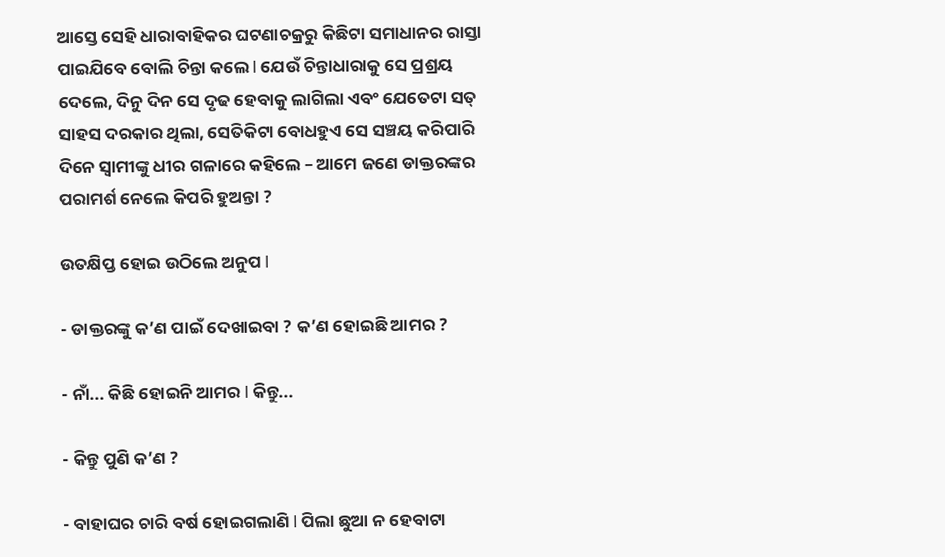ଆସ୍ତେ ସେହି ଧାରାବାହିକର ଘଟଣାଚକ୍ରରୁ କିଛିଟା ସମାଧାନର ରାସ୍ତା ପାଇଯିବେ ବୋଲି ଚିନ୍ତା କଲେ l ଯେଉଁ ଚିନ୍ତାଧାରାକୁ ସେ ପ୍ରଶ୍ରୟ ଦେଲେ, ଦିନୁ ଦିନ ସେ ଦୃଢ ହେବାକୁ ଲାଗିଲା ଏବଂ ଯେତେଟା ସତ୍ ସାହସ ଦରକାର ଥିଲା, ସେତିକିଟା ବୋଧହୁଏ ସେ ସଞ୍ଚୟ କରିପାରି ଦିନେ ସ୍ୱାମୀଙ୍କୁ ଧୀର ଗଳାରେ କହିଲେ – ଆମେ ଜଣେ ଡାକ୍ତରଙ୍କର ପରାମର୍ଶ ନେଲେ କିପରି ହୁଅନ୍ତା ?

ଉତକ୍ଷିପ୍ତ ହୋଇ ଉଠିଲେ ଅନୁପ l

- ଡାକ୍ତରଙ୍କୁ କ’ଣ ପାଇଁ ଦେଖାଇବା ? କ’ଣ ହୋଇଛି ଆମର ?

- ନାଁ... କିଛି ହୋଇନି ଆମର l କିନ୍ତୁ...

- କିନ୍ତୁ ପୁଣି କ’ଣ ?

- ବାହାଘର ଚାରି ବର୍ଷ ହୋଇଗଲାଣି l ପିଲା ଛୁଆ ନ ହେବାଟା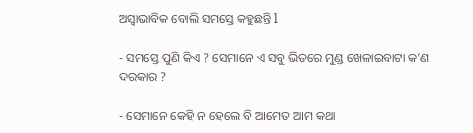ଅସ୍ୱାଭାବିକ ବୋଲି ସମସ୍ତେ କହୁଛନ୍ତି l

- ସମସ୍ତେ ପୁଣି କିଏ ? ସେମାନେ ଏ ସବୁ ଭିତରେ ମୁଣ୍ଡ ଖେଳାଇବାଟା କ’ଣ ଦରକାର ?

- ସେମାନେ କେହି ନ ହେଲେ ବି ଆମେତ ଆମ କଥା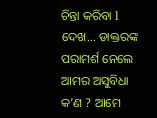ଚିନ୍ତା କରିବା l ଦେଖ... ଡାକ୍ତରଙ୍କ ପରାମର୍ଶ ନେଲେ ଆମର ଅସୁବିଧା କ’ଣ ? ଆମେ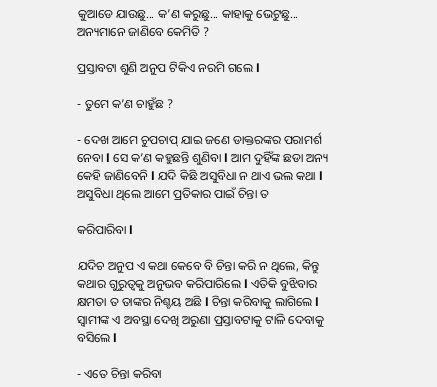କୁଆଡେ ଯାଉଛୁ... କ’ଣ କରୁଛୁ... କାହାକୁ ଭେଟୁଛୁ... ଅନ୍ୟମାନେ ଜାଣିବେ କେମିତି ?

ପ୍ରସ୍ତାବଟା ଶୁଣି ଅନୁପ ଟିକିଏ ନରମି ଗଲେ l

- ତୁମେ କ’ଣ ଚାହୁଁଛ ?

- ଦେଖ ଆମେ ଚୁପଚାପ୍ ଯାଇ ଜଣେ ଡାକ୍ତରଙ୍କର ପରାମର୍ଶ ନେବା l ସେ କ’ଣ କହୁଛନ୍ତି ଶୁଣିବା l ଆମ ଦୁହିଁଙ୍କ ଛଡା ଅନ୍ୟ କେହି ଜାଣିବେନି l ଯଦି କିଛି ଅସୁବିଧା ନ ଥାଏ ଭଲ କଥା l ଅସୁବିଧା ଥିଲେ ଆମେ ପ୍ରତିକାର ପାଇଁ ଚିନ୍ତା ତ

କରିପାରିବା l

ଯଦିଚ ଅନୁପ ଏ କଥା କେବେ ବି ଚିନ୍ତା କରି ନ ଥିଲେ, କିନ୍ତୁ କଥାର ଗୁରୁତ୍ୱକୁ ଅନୁଭବ କରିପାରିଲେ l ଏତିକି ବୁଝିବାର କ୍ଷମତା ତ ତାଙ୍କର ନିଶ୍ଚୟ ଅଛି l ଚିନ୍ତା କରିବାକୁ ଲାଗିଲେ l ସ୍ୱାମୀଙ୍କ ଏ ଅବସ୍ଥା ଦେଖି ଅରୁଣା ପ୍ରସ୍ତାବଟାକୁ ଟାଳି ଦେବାକୁ ବସିଲେ l

- ଏତେ ଚିନ୍ତା କରିବା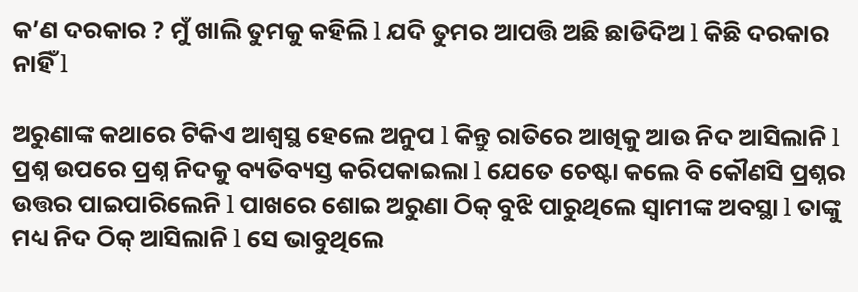କ’ଣ ଦରକାର ? ମୁଁ ଖାଲି ତୁମକୁ କହିଲି l ଯଦି ତୁମର ଆପତ୍ତି ଅଛି ଛାଡିଦିଅ l କିଛି ଦରକାର ନାହିଁ l

ଅରୁଣାଙ୍କ କଥାରେ ଟିକିଏ ଆଶ୍ୱସ୍ଥ ହେଲେ ଅନୁପ l କିନ୍ତୁ ରାତିରେ ଆଖିକୁ ଆଉ ନିଦ ଆସିଲାନି l ପ୍ରଶ୍ନ ଉପରେ ପ୍ରଶ୍ନ ନିଦକୁ ବ୍ୟତିବ୍ୟସ୍ତ କରିପକାଇଲା l ଯେତେ ଚେଷ୍ଟା କଲେ ବି କୌଣସି ପ୍ରଶ୍ନର ଉତ୍ତର ପାଇପାରିଲେନି l ପାଖରେ ଶୋଇ ଅରୁଣା ଠିକ୍ ବୁଝି ପାରୁଥିଲେ ସ୍ୱାମୀଙ୍କ ଅବସ୍ଥା l ତାଙ୍କୁ ମଧ୍ୟ ନିଦ ଠିକ୍ ଆସିଲାନି l ସେ ଭାବୁଥିଲେ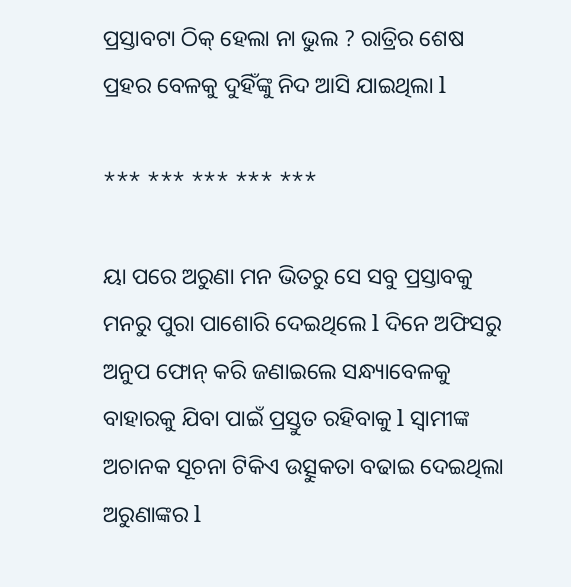ପ୍ରସ୍ତାବଟା ଠିକ୍ ହେଲା ନା ଭୁଲ ? ରାତ୍ରିର ଶେଷ ପ୍ରହର ବେଳକୁ ଦୁହିଁଙ୍କୁ ନିଦ ଆସି ଯାଇଥିଲା l

*** *** *** *** ***

ୟା ପରେ ଅରୁଣା ମନ ଭିତରୁ ସେ ସବୁ ପ୍ରସ୍ତାବକୁ ମନରୁ ପୁରା ପାଶୋରି ଦେଇଥିଲେ l ଦିନେ ଅଫିସରୁ ଅନୁପ ଫୋନ୍ କରି ଜଣାଇଲେ ସନ୍ଧ୍ୟାବେଳକୁ ବାହାରକୁ ଯିବା ପାଇଁ ପ୍ରସ୍ତୁତ ରହିବାକୁ l ସ୍ୱାମୀଙ୍କ ଅଚାନକ ସୂଚନା ଟିକିଏ ଉତ୍ସୁକତା ବଢାଇ ଦେଇଥିଲା ଅରୁଣାଙ୍କର l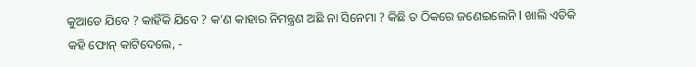କୁଆଡେ ଯିବେ ? କାହିଁକି ଯିବେ ? କ’ଣ କାହାର ନିମନ୍ତ୍ରଣ ଅଛି ନା ସିନେମା ? କିଛି ତ ଠିକରେ ଜଣେଇଲେନି l ଖାଲି ଏତିକି କହି ଫୋନ୍ କାଟିଦେଲେ, -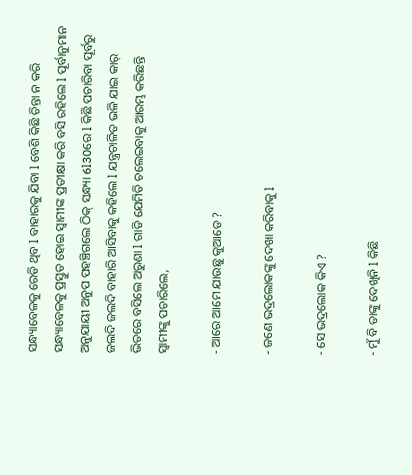ସନ୍ଧ୍ୟାବେଳକୁ ରେଡି ଥିବ l ବାହାରକୁ ଯିବା l ବେଶି କିଛି ଚିନ୍ତା ନ କରି ସନ୍ଧ୍ୟାବେଳକୁ ପ୍ରସ୍ତୁତ ହୋଇ ସ୍ୱାମୀଙ୍କ ପ୍ରତୀକ୍ଷା କରି ବସି ରହିଲେ l ପୂର୍ବାନୁମାନ ଅନୁଯାୟୀ ଅନୁପ ପହଞ୍ଚିଗଲେ ଠିକ୍ ସନ୍ଧ୍ୟା 6l30ରେ l କିଛି ପଚାରିବା ପୂର୍ବରୁ ଜଲଦି ଜଲଦି ବାହାରି ଆସିବାକୁ କହିଲେ l ଯନ୍ତ୍ରଚାଳିତ ଭଳି ଯାଇ କାର୍ ଭିତରେ ବସିଲେ ଅରୁଣା l ଗାଡି ଯେମିତି ଚଲେଇବାକୁ ଆରମ୍ଭ କରିଛନ୍ତି ସ୍ୱାମୀଙ୍କୁ ପଚାରିଲେ,

- ଆରେ ଆମେ ଯାଉଛୁ କୁଆଡେ ?

- ଜଣେ ଭଦ୍ରଲୋକଙ୍କୁ ଦେଖା କରିବାକୁ l

- ସେ ଭଦ୍ରଲୋକ କିଏ ?

- ମୁଁ ବି ତାଙ୍କୁ ଦେଖିନି l କିଛି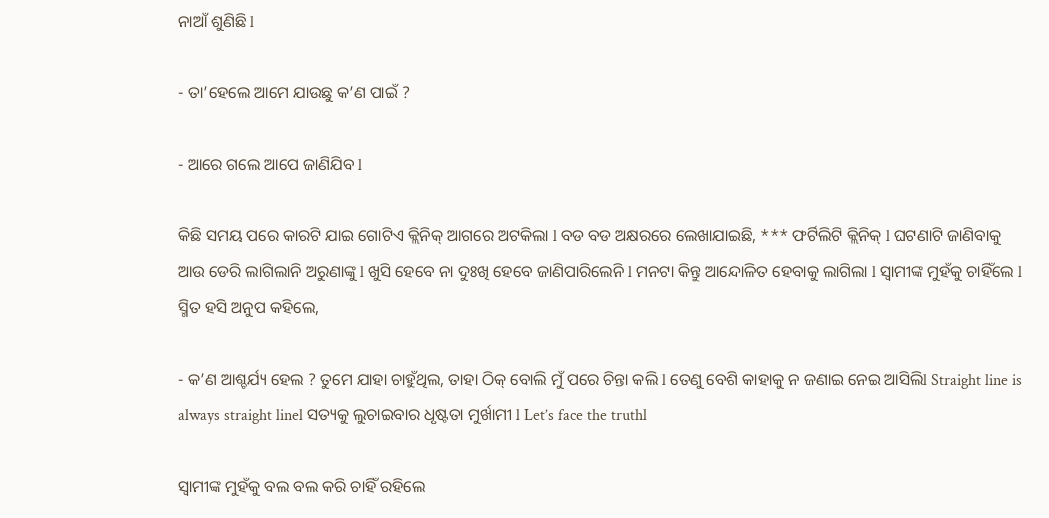ନାଆଁ ଶୁଣିଛି l

- ତା’ହେଲେ ଆମେ ଯାଉଛୁ କ’ଣ ପାଇଁ ?

- ଆରେ ଗଲେ ଆପେ ଜାଣିଯିବ l

କିଛି ସମୟ ପରେ କାରଟି ଯାଇ ଗୋଟିଏ କ୍ଲିନିକ୍ ଆଗରେ ଅଟକିଲା l ବଡ ବଡ ଅକ୍ଷରରେ ଲେଖାଯାଇଛି, *** ଫର୍ଟିଲିଟି କ୍ଲିନିକ୍ l ଘଟଣାଟି ଜାଣିବାକୁ ଆଉ ଡେରି ଲାଗିଲାନି ଅରୁଣାଙ୍କୁ l ଖୁସି ହେବେ ନା ଦୁଃଖି ହେବେ ଜାଣିପାରିଲେନି l ମନଟା କିନ୍ତୁ ଆନ୍ଦୋଳିତ ହେବାକୁ ଲାଗିଲା l ସ୍ୱାମୀଙ୍କ ମୁହଁକୁ ଚାହିଁଲେ l ସ୍ମିତ ହସି ଅନୁପ କହିଲେ,

- କ’ଣ ଆଶ୍ଚର୍ଯ୍ୟ ହେଲ ? ତୁମେ ଯାହା ଚାହୁଁଥିଲ, ତାହା ଠିକ୍ ବୋଲି ମୁଁ ପରେ ଚିନ୍ତା କଲି l ତେଣୁ ବେଶି କାହାକୁ ନ ଜଣାଇ ନେଇ ଆସିଲିl Straight line is always straight linel ସତ୍ୟକୁ ଲୁଚାଇବାର ଧୃଷ୍ଟତା ମୁର୍ଖାମୀ l Let’s face the truthl

ସ୍ୱାମୀଙ୍କ ମୁହଁକୁ ବଲ ବଲ କରି ଚାହିଁ ରହିଲେ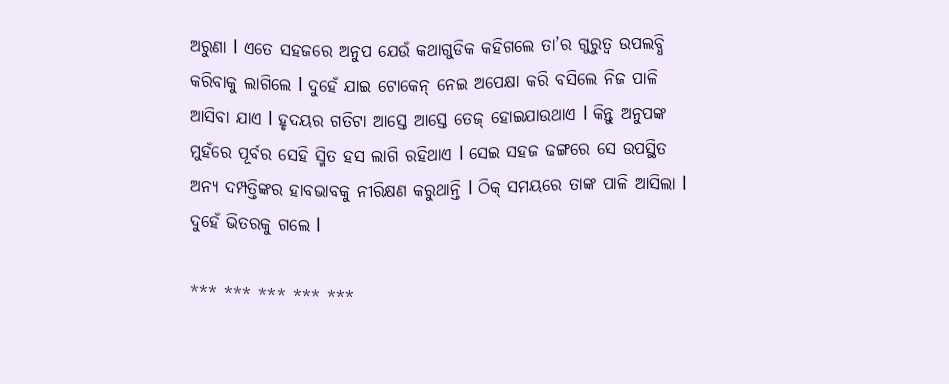ଅରୁଣା l ଏତେ ସହଜରେ ଅନୁପ ଯେଉଁ କଥାଗୁଡିକ କହିଗଲେ ତା’ର ଗୁରୁତ୍ୱ ଉପଲବ୍ଧି କରିବାକୁ ଲାଗିଲେ l ଦୁହେଁ ଯାଇ ଟୋକେନ୍ ନେଇ ଅପେକ୍ଷା କରି ବସିଲେ ନିଜ ପାଳି ଆସିବା ଯାଏ l ହୃଦୟର ଗତିଟା ଆସ୍ତେ ଆସ୍ତେ ତେଜ୍ ହୋଇଯାଉଥାଏ l କିନ୍ତୁ ଅନୁପଙ୍କ ମୁହଁରେ ପୂର୍ବର ସେହି ସ୍ମିତ ହସ ଲାଗି ରହିଥାଏ l ସେଇ ସହଜ ଢଙ୍ଗରେ ସେ ଉପସ୍ଥିତ ଅନ୍ୟ ଦମ୍ପତ୍ତିଙ୍କର ହାବଭାବକୁ ନୀରିକ୍ଷଣ କରୁଥାନ୍ତି l ଠିକ୍ ସମୟରେ ତାଙ୍କ ପାଳି ଆସିଲା l ଦୁହେଁ ଭିତରକୁ ଗଲେ l

*** *** *** *** ***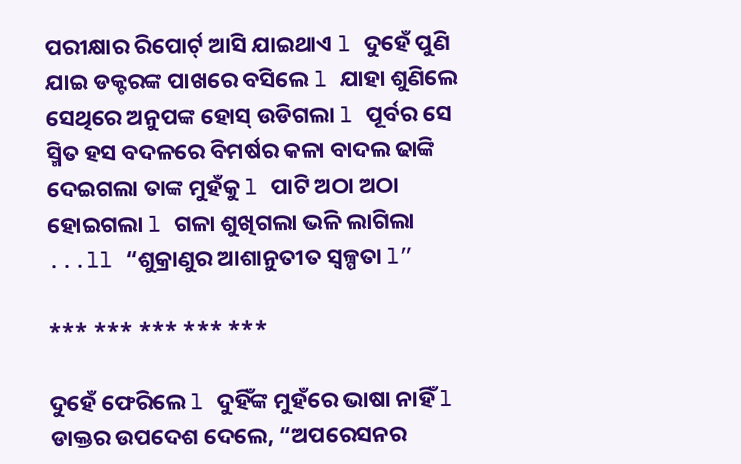ପରୀକ୍ଷାର ରିପୋର୍ଟ୍ ଆସି ଯାଇଥାଏ l ଦୁହେଁ ପୁଣି ଯାଇ ଡକ୍ଟରଙ୍କ ପାଖରେ ବସିଲେ l ଯାହା ଶୁଣିଲେ ସେଥିରେ ଅନୁପଙ୍କ ହୋସ୍ ଉଡିଗଲା l ପୂର୍ବର ସେ ସ୍ମିତ ହସ ବଦଳରେ ବିମର୍ଷର କଳା ବାଦଲ ଢାଙ୍କି ଦେଇଗଲା ତାଙ୍କ ମୁହଁକୁ l ପାଟି ଅଠା ଅଠା ହୋଇଗଲା l ଗଳା ଶୁଖିଗଲା ଭଳି ଲାଗିଲା ...ll “ଶୁକ୍ରାଣୁର ଆଶାନୁତୀତ ସ୍ୱଳ୍ପତା l”

*** *** *** *** ***

ଦୁହେଁ ଫେରିଲେ l ଦୁହିଁଙ୍କ ମୁହଁରେ ଭାଷା ନାହିଁ l ଡାକ୍ତର ଉପଦେଶ ଦେଲେ, “ଅପରେସନର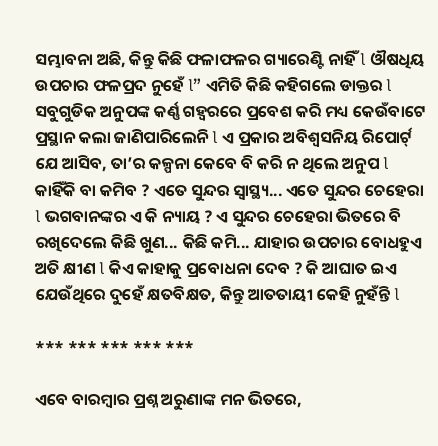ସମ୍ଭାବନା ଅଛି, କିନ୍ତୁ କିଛି ଫଳାଫଳର ଗ୍ୟାରେଣ୍ଟି ନାହିଁ l ଔଷଧିୟ ଉପଚାର ଫଳପ୍ରଦ ନୁହେଁ l” ଏମିତି କିଛି କହିଗଲେ ଡାକ୍ତର l ସବୁଗୁଡିକ ଅନୁପଙ୍କ କର୍ଣ୍ଣ ଗହ୍ୱରରେ ପ୍ରବେଶ କରି ମଧ୍ୟ କେଉଁବାଟେ ପ୍ରସ୍ଥାନ କଲା ଜାଣିପାରିଲେନି l ଏ ପ୍ରକାର ଅବିଶ୍ୱସନିୟ ରିପୋର୍ଟ୍ ଯେ ଆସିବ, ତା’ର କଳ୍ପନା କେବେ ବି କରି ନ ଥିଲେ ଅନୁପ l କାହିଁକି ବା କମିବ ? ଏତେ ସୁନ୍ଦର ସ୍ୱାସ୍ଥ୍ୟ... ଏତେ ସୁନ୍ଦର ଚେହେରା l ଭଗବାନଙ୍କର ଏ କି ନ୍ୟାୟ ? ଏ ସୁନ୍ଦର ଚେହେରା ଭିତରେ ବି ରଖିଦେଲେ କିଛି ଖୁଣ... କିଛି କମି... ଯାହାର ଉପଚାର ବୋଧହୁଏ ଅତି କ୍ଷୀଣ l କିଏ କାହାକୁ ପ୍ରବୋଧନା ଦେବ ? କି ଆଘାତ ଇଏ ଯେଉଁଥିରେ ଦୁହେଁ କ୍ଷତବିକ୍ଷତ, କିନ୍ତୁ ଆତତାୟୀ କେହି ନୁହଁନ୍ତି l

*** *** *** *** ***

ଏବେ ବାରମ୍ବାର ପ୍ରଶ୍ନ ଅରୁଣାଙ୍କ ମନ ଭିତରେ,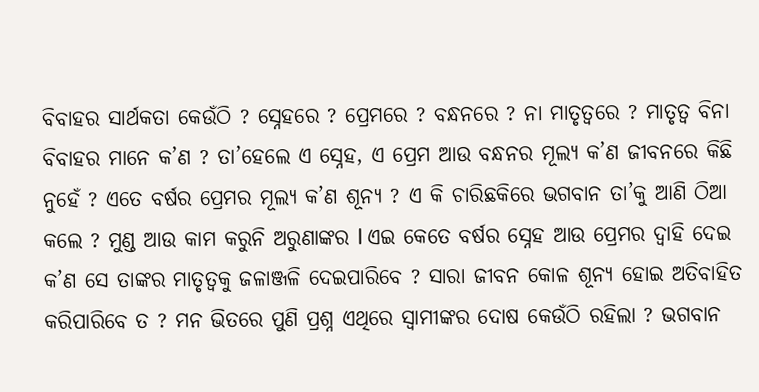ବିବାହର ସାର୍ଥକତା କେଉଁଠି ? ସ୍ନେହରେ ? ପ୍ରେମରେ ? ବନ୍ଧନରେ ? ନା ମାତୃତ୍ୱରେ ? ମାତୃତ୍ୱ ବିନା ବିବାହର ମାନେ କ’ଣ ? ତା’ହେଲେ ଏ ସ୍ନେହ, ଏ ପ୍ରେମ ଆଉ ବନ୍ଧନର ମୂଲ୍ୟ କ’ଣ ଜୀବନରେ କିଛି ନୁହେଁ ? ଏତେ ବର୍ଷର ପ୍ରେମର ମୂଲ୍ୟ କ’ଣ ଶୂନ୍ୟ ? ଏ କି ଚାରିଛକିରେ ଭଗବାନ ତା’କୁ ଆଣି ଠିଆ କଲେ ? ମୁଣ୍ଡ ଆଉ କାମ କରୁନି ଅରୁଣାଙ୍କର l ଏଇ କେତେ ବର୍ଷର ସ୍ନେହ ଆଉ ପ୍ରେମର ଦ୍ୱାହି ଦେଇ କ’ଣ ସେ ତାଙ୍କର ମାତୃତ୍ୱକୁ ଜଳାଞ୍ଜଳି ଦେଇପାରିବେ ? ସାରା ଜୀବନ କୋଳ ଶୂନ୍ୟ ହୋଇ ଅତିବାହିତ କରିପାରିବେ ତ ? ମନ ଭିତରେ ପୁଣି ପ୍ରଶ୍ନ ଏଥିରେ ସ୍ୱାମୀଙ୍କର ଦୋଷ କେଉଁଠି ରହିଲା ? ଭଗବାନ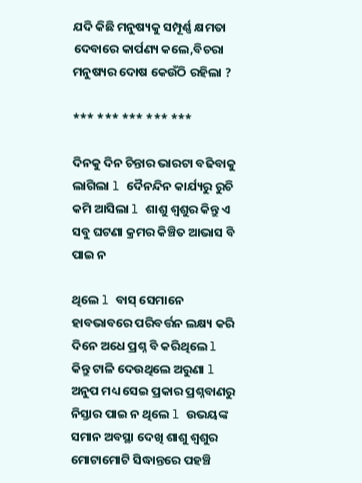ଯଦି କିଛି ମନୁଷ୍ୟକୁ ସମ୍ପୂର୍ଣ୍ଣ କ୍ଷମତା ଦେବାରେ କାର୍ପଣ୍ୟ କଲେ,ବିଚରା ମନୁଷ୍ୟର ଦୋଷ କେଉଁଠି ରହିଲା ?

*** *** *** *** ***

ଦିନକୁ ଦିନ ଚିନ୍ତାର ଭାରଟା ବଢିବାକୁ ଲାଗିଲା l ଦୈନନ୍ଦିନ କାର୍ଯ୍ୟରୁ ରୁଚି କମି ଆସିଲା l ଶାଶୁ ଶ୍ୱଶୁର କିନ୍ତୁ ଏ ସବୁ ଘଟଣା କ୍ରମର କିଞ୍ଚିତ ଆଭାସ ବି ପାଇ ନ

ଥିଲେ l ବାସ୍ ସେମାନେ ହାବଭାବରେ ପରିବର୍ତ୍ତନ ଲକ୍ଷ୍ୟ କରି ଦିନେ ଅଧେ ପ୍ରଶ୍ନ ବି କରିଥିଲେ l କିନ୍ତୁ ଟାଳି ଦେଉଥିଲେ ଅରୁଣା l ଅନୁପ ମଧ୍ୟ ସେଇ ପ୍ରକାର ପ୍ରଶ୍ନବାଣରୁ ନିସ୍ତାର ପାଇ ନ ଥିଲେ l ଉଭୟଙ୍କ ସମାନ ଅବସ୍ଥା ଦେଖି ଶାଶୁ ଶ୍ୱଶୁର ମୋଟାମୋଟି ସିଦ୍ଧାନ୍ତରେ ପହଞ୍ଚି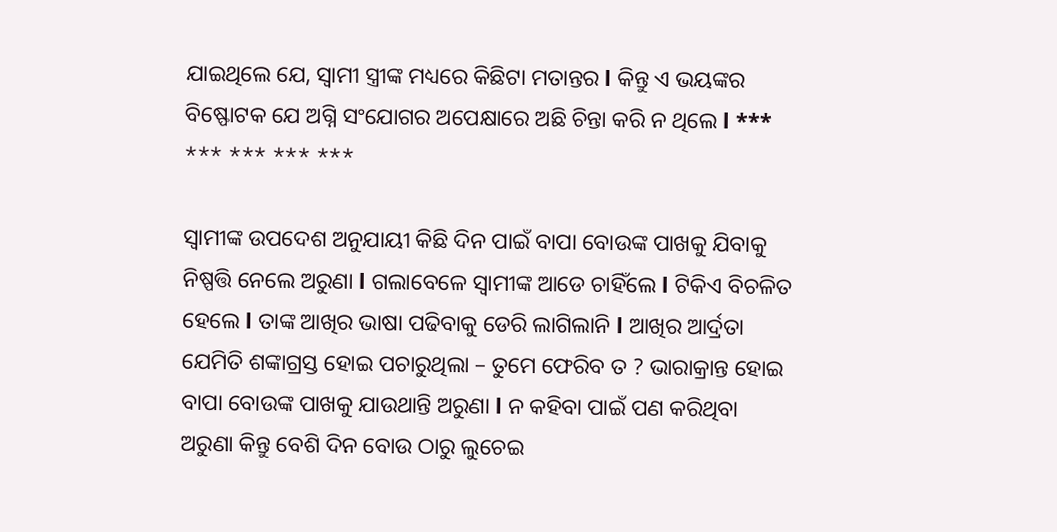ଯାଇଥିଲେ ଯେ, ସ୍ୱାମୀ ସ୍ତ୍ରୀଙ୍କ ମଧ୍ୟରେ କିଛିଟା ମତାନ୍ତର l କିନ୍ତୁ ଏ ଭୟଙ୍କର ବିଷ୍ଫୋଟକ ଯେ ଅଗ୍ନି ସଂଯୋଗର ଅପେକ୍ଷାରେ ଅଛି ଚିନ୍ତା କରି ନ ଥିଲେ l *** *** *** *** ***

ସ୍ୱାମୀଙ୍କ ଉପଦେଶ ଅନୁଯାୟୀ କିଛି ଦିନ ପାଇଁ ବାପା ବୋଉଙ୍କ ପାଖକୁ ଯିବାକୁ ନିଷ୍ପତ୍ତି ନେଲେ ଅରୁଣା l ଗଲାବେଳେ ସ୍ୱାମୀଙ୍କ ଆଡେ ଚାହିଁଲେ l ଟିକିଏ ବିଚଳିତ ହେଲେ l ତାଙ୍କ ଆଖିର ଭାଷା ପଢିବାକୁ ଡେରି ଲାଗିଲାନି l ଆଖିର ଆର୍ଦ୍ରତା ଯେମିତି ଶଙ୍କାଗ୍ରସ୍ତ ହୋଇ ପଚାରୁଥିଲା – ତୁମେ ଫେରିବ ତ ? ଭାରାକ୍ରାନ୍ତ ହୋଇ ବାପା ବୋଉଙ୍କ ପାଖକୁ ଯାଉଥାନ୍ତି ଅରୁଣା l ନ କହିବା ପାଇଁ ପଣ କରିଥିବା ଅରୁଣା କିନ୍ତୁ ବେଶି ଦିନ ବୋଉ ଠାରୁ ଲୁଚେଇ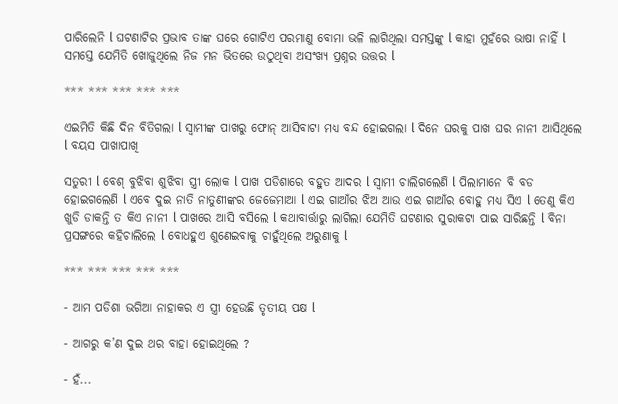ପାରିଲେନି l ଘଟଣାଟିର ପ୍ରଭାବ ତାଙ୍କ ଘରେ ଗୋଟିଏ ପରମାଣୁ ବୋମା ଭଳି ଲାଗିଥିଲା ସମସ୍ତଙ୍କୁ l କାହା ମୁହଁରେ ଭାଷା ନାହିଁ l ସମସ୍ତେ ଯେମିତି ଖୋଜୁଥିଲେ ନିଜ ମନ ଭିତରେ ଉଠୁଥିବା ଅସଂଖ୍ୟ ପ୍ରଶ୍ନର ଉତ୍ତର l

*** *** *** *** ***

ଏଇମିତି କିଛି ଦିନ ବିତିଗଲା l ସ୍ୱାମୀଙ୍କ ପାଖରୁ ଫୋନ୍ ଆସିବାଟା ମଧ୍ୟ ବନ୍ଦ ହୋଇଗଲା l ଦିନେ ଘରକୁ ପାଖ ଘର ନାନୀ ଆସିଥିଲେ l ବୟସ ପାଖାପାଖି

ସତୁରୀ l ବେଶ୍ ବୁଝିବା ଶୁଝିବା ସ୍ତ୍ରୀ ଲୋକ l ପାଖ ପଡିଶାରେ ବହୁତ ଆଦର l ସ୍ୱାମୀ ଚାଲିଗଲେଣି l ପିଲାମାନେ ବି ବଡ ହୋଇଗଲେଣି l ଏବେ ଦୁଇ ନାତି ନାତୁଣୀଙ୍କର ଜେଜେମାଆ l ଏଇ ଗାଆଁର ଝିଅ ଆଉ ଏଇ ଗାଆଁର ବୋହୁ ମଧ୍ୟ ସିଏ l ତେଣୁ କିଏ ଖୁଡି ଡାକନ୍ତି ତ କିଏ ନାନୀ l ପାଖରେ ଆସି ବସିଲେ l କଥାବାର୍ତ୍ତାରୁ ଲାଗିଲା ଯେମିତି ଘଟଣାର ସୁରାକଟା ପାଇ ସାରିଛନ୍ତି l ବିନା ପ୍ରସଙ୍ଗରେ କହିଚାଲିଲେ l ବୋଧହୁଏ ଶୁଣେଇବାକୁ ଚାହୁଁଥିଲେ ଅରୁଣାକୁ l

*** *** *** *** ***

- ଆମ ପଡିଶା ଭଗିଆ ନାହାକର ଏ ସ୍ତ୍ରୀ ହେଉଛି ତୃତୀୟ ପକ୍ଷ l

- ଆଗରୁ କ’ଣ ଦୁଇ ଥର ବାହା ହୋଇଥିଲେ ?

- ହଁ...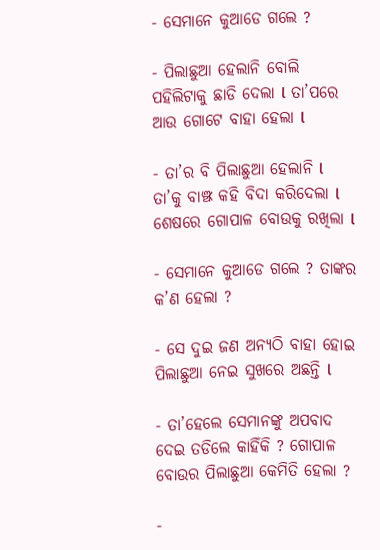- ସେମାନେ କୁଆଡେ ଗଲେ ?

- ପିଲାଛୁଆ ହେଲାନି ବୋଲି ପହିଲିଟାକୁ ଛାଡି ଦେଲା l ତା’ପରେ ଆଉ ଗୋଟେ ବାହା ହେଲା l

- ତା’ର ବି ପିଲାଛୁଆ ହେଲାନି l ତା’କୁ ବାଞ୍ଝ କହି ବିଦା କରିଦେଲା l ଶେଷରେ ଗୋପାଳ ବୋଉକୁ ରଖିଲା l

- ସେମାନେ କୁଆଡେ ଗଲେ ? ତାଙ୍କର କ’ଣ ହେଲା ?

- ସେ ଦୁଇ ଜଣ ଅନ୍ୟଠି ବାହା ହୋଇ ପିଲାଛୁଆ ନେଇ ସୁଖରେ ଅଛନ୍ତି l

- ତା’ହେଲେ ସେମାନଙ୍କୁ ଅପବାଦ ଦେଇ ତଡିଲେ କାହିଁକି ? ଗୋପାଳ ବୋଉର ପିଲାଛୁଆ କେମିତି ହେଲା ?

-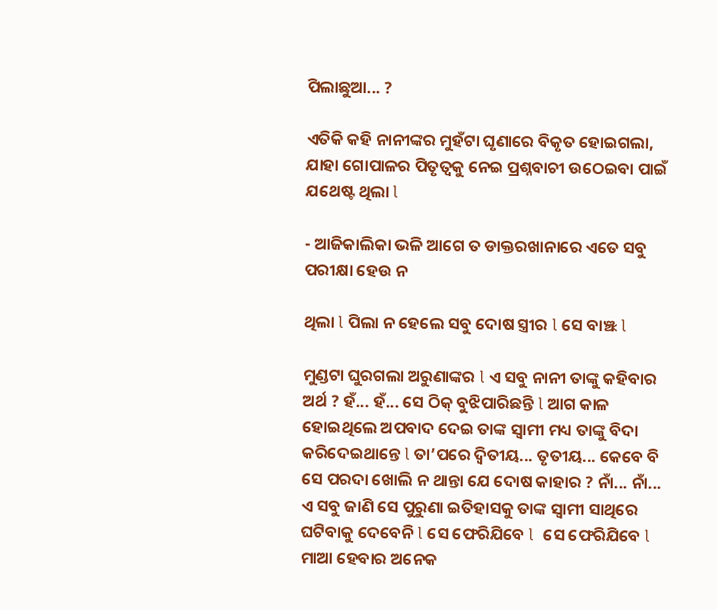ପିଲାଛୁଆ... ?

ଏତିକି କହି ନାନୀଙ୍କର ମୁହଁଟା ଘୃଣାରେ ବିକୃତ ହୋଇଗଲା, ଯାହା ଗୋପାଳର ପିତୃତ୍ୱକୁ ନେଇ ପ୍ରଶ୍ନବାଚୀ ଉଠେଇବା ପାଇଁ ଯଥେଷ୍ଟ ଥିଲା l

- ଆଜିକାଲିକା ଭଳି ଆଗେ ତ ଡାକ୍ତରଖାନାରେ ଏତେ ସବୁ ପରୀକ୍ଷା ହେଉ ନ

ଥିଲା l ପିଲା ନ ହେଲେ ସବୁ ଦୋଷ ସ୍ତ୍ରୀର l ସେ ବାଞ୍ଝ l

ମୁଣ୍ଡଟା ଘୁରଗଲା ଅରୁଣାଙ୍କର l ଏ ସବୁ ନାନୀ ତାଙ୍କୁ କହିବାର ଅର୍ଥ ? ହଁ... ହଁ... ସେ ଠିକ୍ ବୁଝିପାରିଛନ୍ତି l ଆଗ କାଳ ହୋଇଥିଲେ ଅପବାଦ ଦେଇ ତାଙ୍କ ସ୍ୱାମୀ ମଧ୍ୟ ତାଙ୍କୁ ବିଦା କରିଦେଇଥାନ୍ତେ l ତା’ପରେ ଦ୍ୱିତୀୟ... ତୃତୀୟ... କେବେ ବି ସେ ପରଦା ଖୋଲି ନ ଥାନ୍ତା ଯେ ଦୋଷ କାହାର ? ନାଁ... ନାଁ... ଏ ସବୁ ଜାଣି ସେ ପୁରୁଣା ଇତିହାସକୁ ତାଙ୍କ ସ୍ୱାମୀ ସାଥିରେ ଘଟିବାକୁ ଦେବେନି l ସେ ଫେରିଯିବେ l  ସେ ଫେରିଯିବେ l ମାଆ ହେବାର ଅନେକ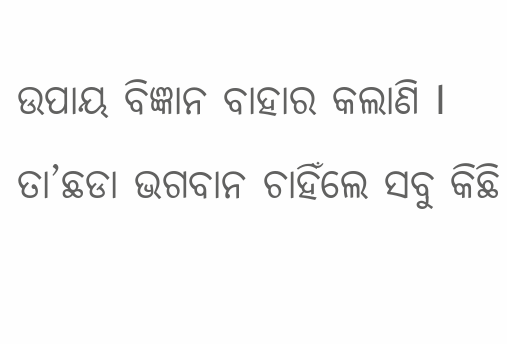ଉପାୟ ବିଜ୍ଞାନ ବାହାର କଲାଣି l ତା’ଛଡା ଭଗବାନ ଚାହିଁଲେ ସବୁ କିଛି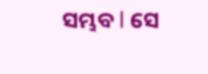ସମ୍ଭବ l ସେ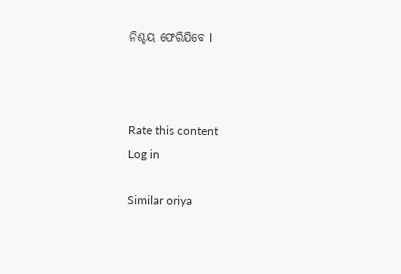ନିଶ୍ଚୟ ଫେରିଯିବେ l



Rate this content
Log in

Similar oriya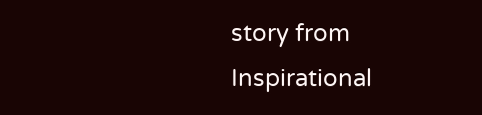story from Inspirational